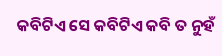କବିଟିଏ ସେ କବିଟିଏ କବି ତ ନୁହଁ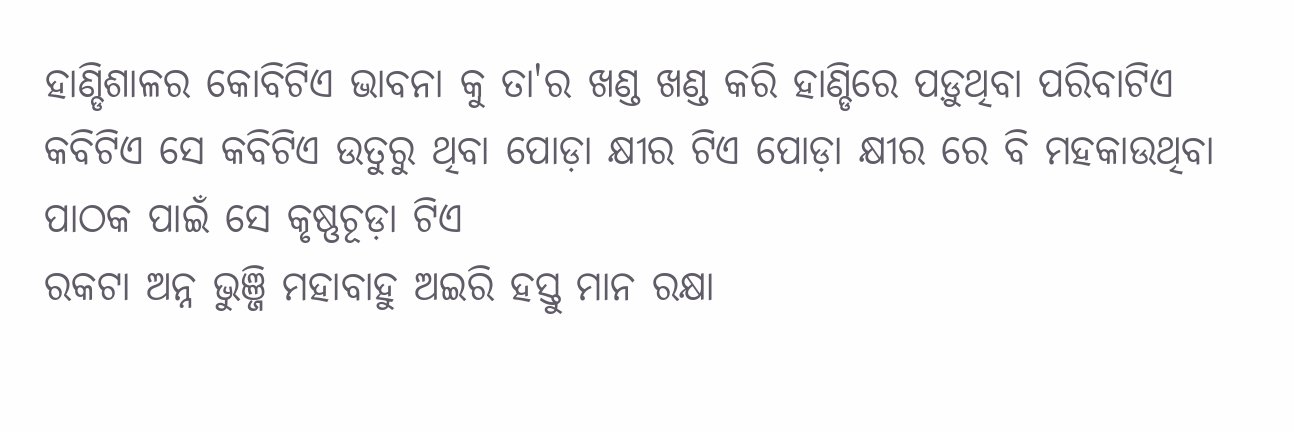ହାଣ୍ଡିଶାଳର କୋବିଟିଏ ଭାବନା କୁ ତା'ର ଖଣ୍ଡ ଖଣ୍ଡ କରି ହାଣ୍ଡିରେ ପଡ଼ୁଥିବା ପରିବାଟିଏ କବିଟିଏ ସେ କବିଟିଏ ଉତୁରୁ ଥିବା ପୋଡ଼ା କ୍ଷୀର ଟିଏ ପୋଡ଼ା କ୍ଷୀର ରେ ବି ମହକାଉଥିବା ପାଠକ ପାଇଁ ସେ କୃଷ୍ଣଚୂଡ଼ା ଟିଏ
ରକଟା ଅନ୍ନ ଭୁଞ୍ଜି ମହାବାହୁ ଅଇରି ହସ୍ତୁ ମାନ ରକ୍ଷା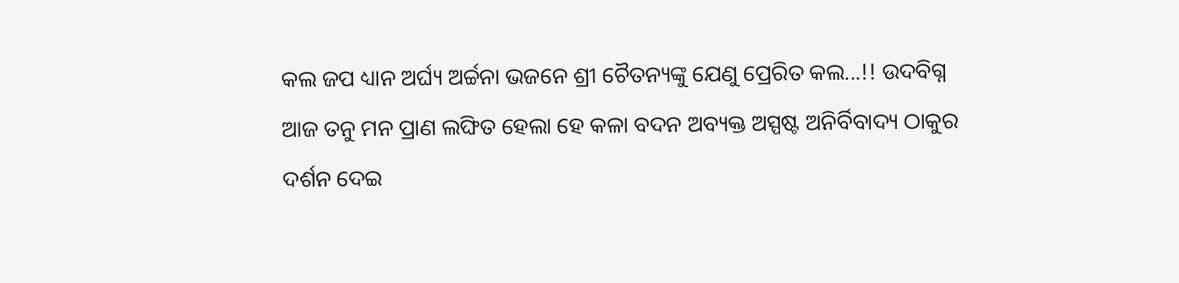କଲ ଜପ ଧ୍ୟାନ ଅର୍ଘ୍ୟ ଅର୍ଚ୍ଚନା ଭଜନେ ଶ୍ରୀ ଚୈତନ୍ୟଙ୍କୁ ଯେଣୁ ପ୍ରେରିତ କଲ...!! ଉଦବିଗ୍ନ ଆଜ ତନୁ ମନ ପ୍ରାଣ ଲଙ୍ଘିତ ହେଲା ହେ କଳା ବଦନ ଅବ୍ୟକ୍ତ ଅସ୍ପଷ୍ଟ ଅନିର୍ବିବାଦ୍ୟ ଠାକୁର ଦର୍ଶନ ଦେଇ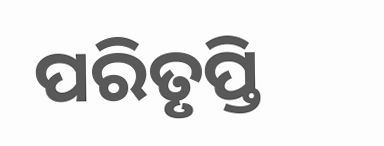ପରିତୃପ୍ତି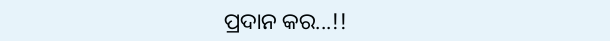ପ୍ରଦାନ କର...!!